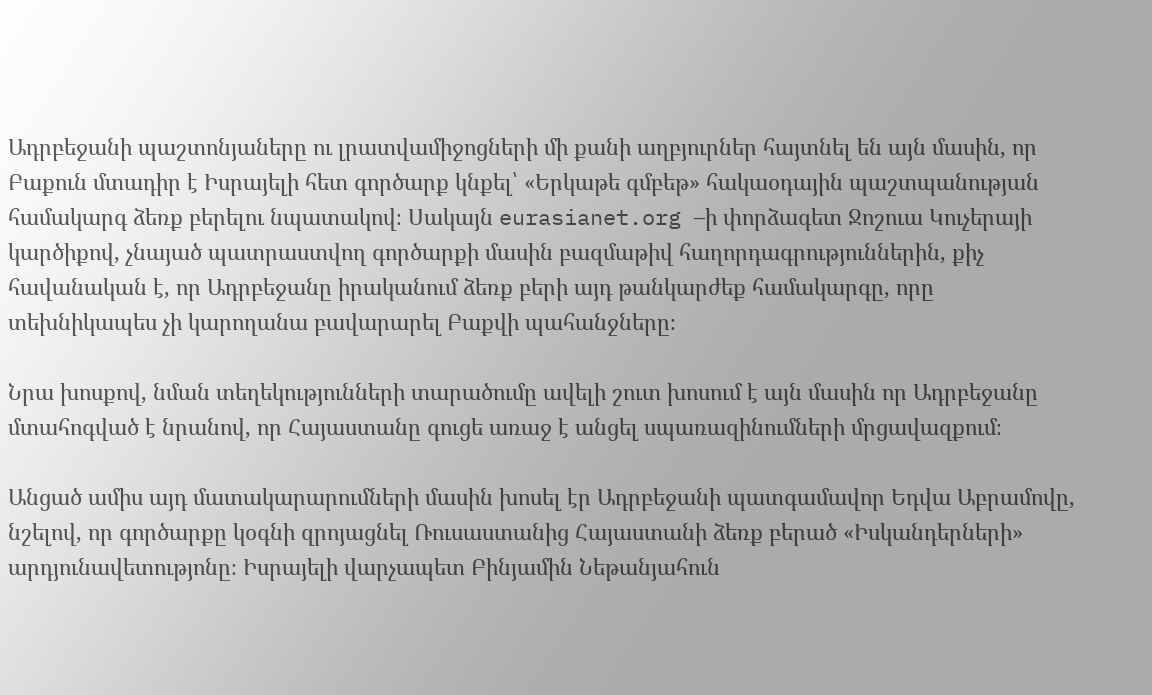Ադրբեջանի պաշտոնյաները ու լրատվամիջոցների մի քանի աղբյուրներ հայտնել են այն մասին, որ Բաքուն մտադիր է Իսրայելի հետ գործարք կնքել՝ «Երկաթե գմբեթ» հակաօդային պաշտպանության համակարգ ձեռք բերելու նպատակով։ Սակայն eurasianet.org –ի փորձագետ Ջոշուա Կուչերայի կարծիքով, չնայած պատրաստվող գործարքի մասին բազմաթիվ հաղորդագրություններին, քիչ հավանական է, որ Ադրբեջանը իրականում ձեռք բերի այդ թանկարժեք համակարգը, որը տեխնիկապես չի կարողանա բավարարել Բաքվի պահանջները։

Նրա խոսքով, նման տեղեկությունների տարածումը ավելի շուտ խոսում է այն մասին որ Ադրբեջանը մտահոգված է նրանով, որ Հայաստանը գուցե առաջ է անցել սպառազինումների մրցավազքում։

Անցած ամիս այդ մատակարարումների մասին խոսել էր Ադրբեջանի պատգամավոր Եդվա Աբրամովը, նշելով, որ գործարքը կօգնի զրոյացնել Ռուսաստանից Հայաստանի ձեռք բերած «Իսկանդերների» արդյունավետությոնը։ Իսրայելի վարչապետ Բինյամին Նեթանյահուն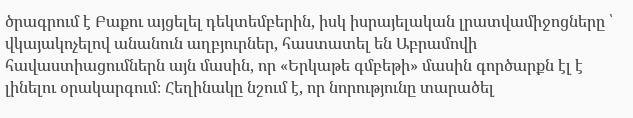ծրագրում է Բաքու այցելել դեկտեմբերին, իսկ իսրայելական լրատվամիջոցները ՝ վկայակոչելով անանուն աղբյուրներ, հաստատել են Աբրամովի հավաստիացումներն այն մասին, որ «Երկաթե գմբեթի» մասին գործարքն էլ է լինելու օրակարգում։ Հեղինակը նշում է, որ նորությունը տարածել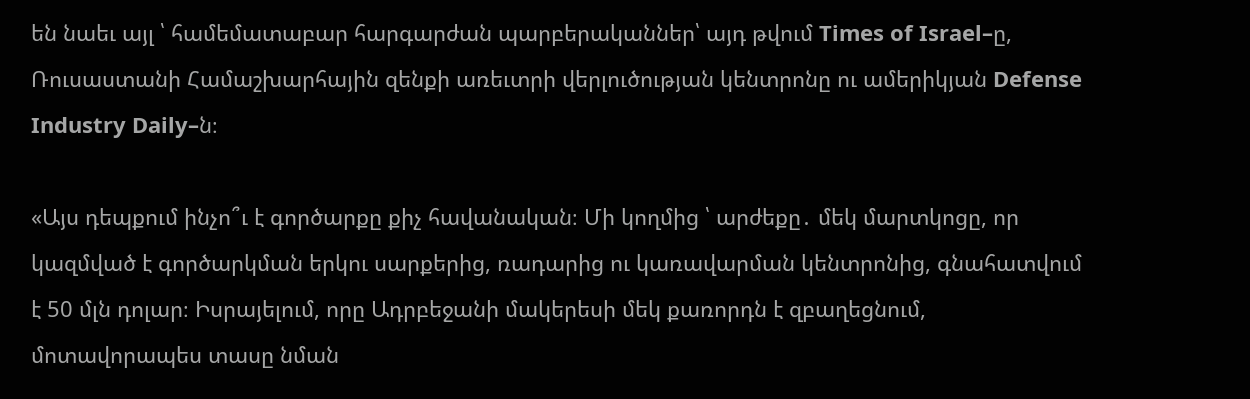են նաեւ այլ ՝ համեմատաբար հարգարժան պարբերականներ՝ այդ թվում Times of Israel–ը, Ռուսաստանի Համաշխարհային զենքի առեւտրի վերլուծության կենտրոնը ու ամերիկյան Defense Industry Daily–ն։

«Այս դեպքում ինչո՞ւ է գործարքը քիչ հավանական։ Մի կողմից ՝ արժեքը․ մեկ մարտկոցը, որ կազմված է գործարկման երկու սարքերից, ռադարից ու կառավարման կենտրոնից, գնահատվում է 50 մլն դոլար։ Իսրայելում, որը Ադրբեջանի մակերեսի մեկ քառորդն է զբաղեցնում, մոտավորապես տասը նման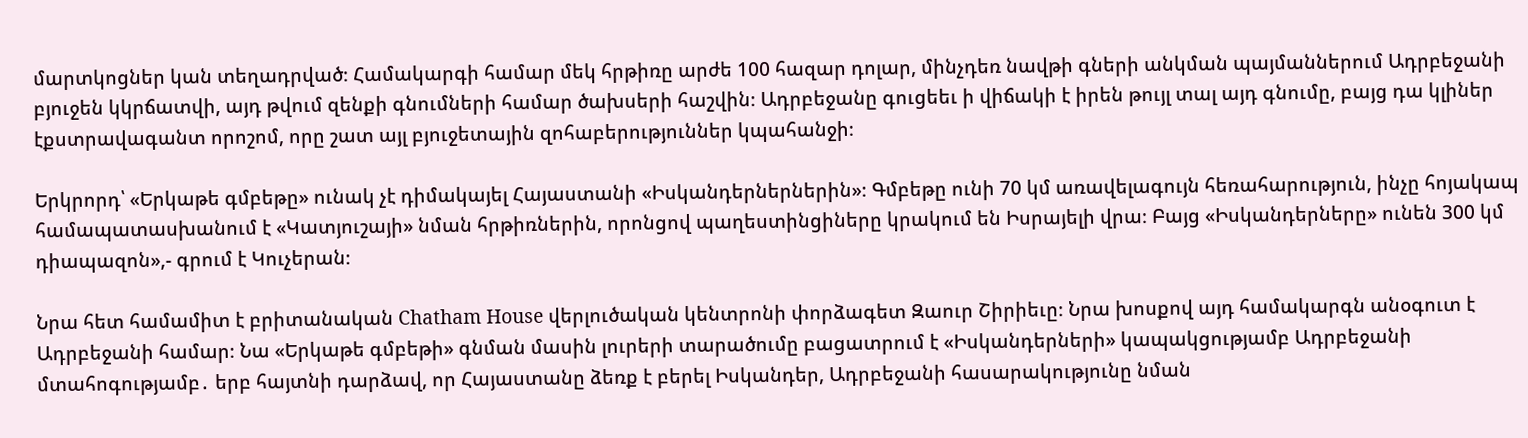մարտկոցներ կան տեղադրված։ Համակարգի համար մեկ հրթիռը արժե 100 հազար դոլար, մինչդեռ նավթի գների անկման պայմաններում Ադրբեջանի բյուջեն կկրճատվի, այդ թվում զենքի գնումների համար ծախսերի հաշվին։ Ադրբեջանը գուցեեւ ի վիճակի է իրեն թույլ տալ այդ գնումը, բայց դա կլիներ էքստրավագանտ որոշոմ, որը շատ այլ բյուջետային զոհաբերություններ կպահանջի։

Երկրորդ՝ «Երկաթե գմբեթը» ունակ չէ դիմակայել Հայաստանի «Իսկանդերներներին»։ Գմբեթը ունի 70 կմ առավելագույն հեռահարություն, ինչը հոյակապ համապատասխանում է «Կատյուշայի» նման հրթիռներին, որոնցով պաղեստինցիները կրակում են Իսրայելի վրա։ Բայց «Իսկանդերները» ունեն 300 կմ դիապազոն»,- գրում է Կուչերան։

Նրա հետ համամիտ է բրիտանական Chatham House վերլուծական կենտրոնի փորձագետ Զաուր Շիրիեւը։ Նրա խոսքով այդ համակարգն անօգուտ է Ադրբեջանի համար։ Նա «Երկաթե գմբեթի» գնման մասին լուրերի տարածումը բացատրում է «Իսկանդերների» կապակցությամբ Ադրբեջանի մտահոգությամբ․ երբ հայտնի դարձավ, որ Հայաստանը ձեռք է բերել Իսկանդեր, Ադրբեջանի հասարակությունը նման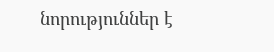նորություններ է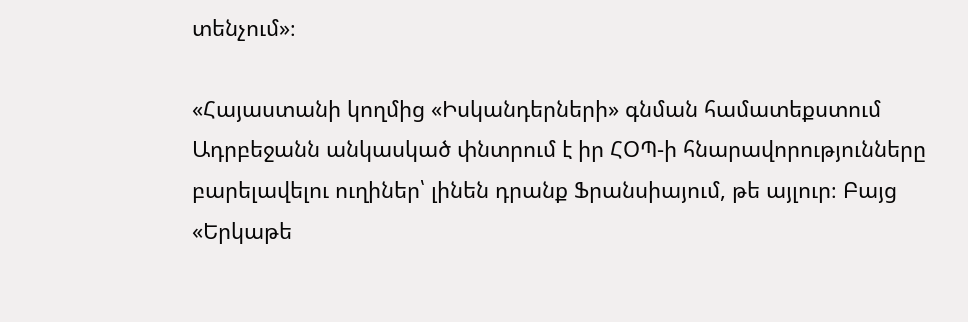տենչում»։

«Հայաստանի կողմից «Իսկանդերների» գնման համատեքստում Ադրբեջանն անկասկած փնտրում է իր ՀՕՊ-ի հնարավորությունները բարելավելու ուղիներ՝ լինեն դրանք Ֆրանսիայում, թե այլուր։ Բայց «Երկաթե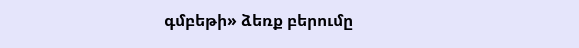գմբեթի» ձեռք բերումը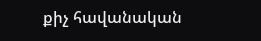քիչ հավանական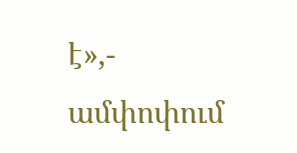է»,- ամփոփում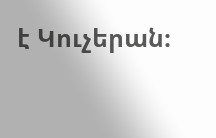է Կուչերան։